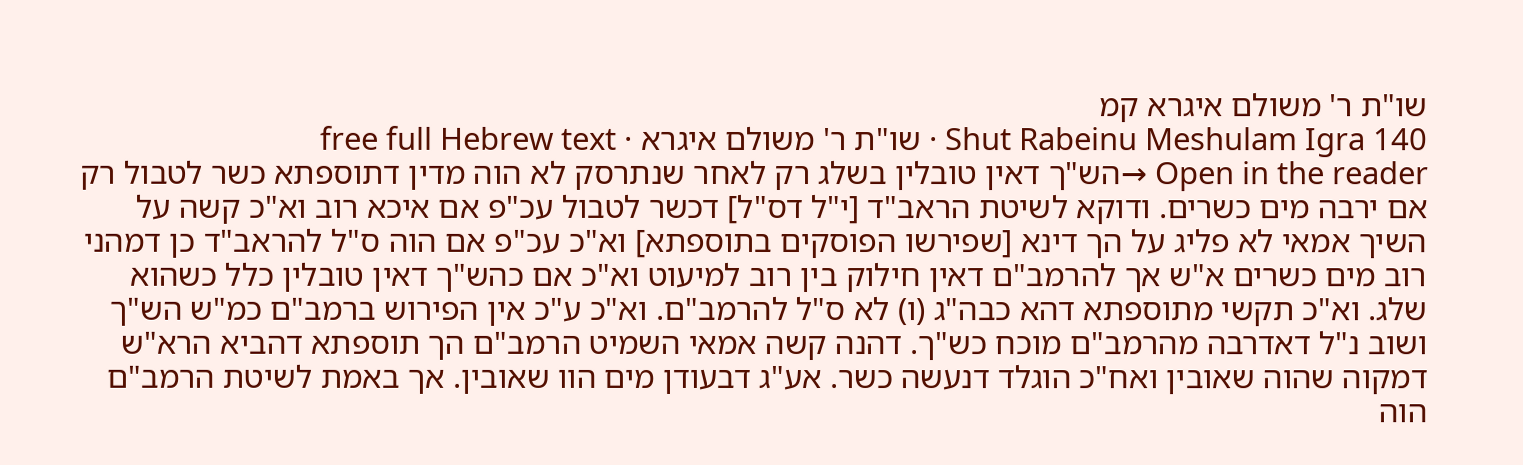שו"ת ר' משולם איגרא קמ
Shut Rabeinu Meshulam Igra 140 · שו"ת ר' משולם איגרא · free full Hebrew text
Open in the reader →הש"ך דאין טובלין בשלג רק לאחר שנתרסק לא הוה מדין דתוספתא כשר לטבול רק אם ירבה מים כשרים. ודוקא לשיטת הראב"ד [י"ל דס"ל] דכשר לטבול עכ"פ אם איכא רוב וא"כ קשה על השיך אמאי לא פליג על הך דינא [שפירשו הפוסקים בתוספתא] וא"כ עכ"פ אם הוה ס"ל להראב"ד כן דמהני רוב מים כשרים א"ש אך להרמב"ם דאין חילוק בין רוב למיעוט וא"כ אם כהש"ך דאין טובלין כלל כשהוא שלג. וא"כ תקשי מתוספתא דהא כבה"ג (ו) לא ס"ל להרמב"ם. וא"כ ע"כ אין הפירוש ברמב"ם כמ"ש הש"ך
ושוב נ"ל דאדרבה מהרמב"ם מוכח כש"ך. דהנה קשה אמאי השמיט הרמב"ם הך תוספתא דהביא הרא"ש דמקוה שהוה שאובין ואח"כ הוגלד דנעשה כשר. אע"ג דבעודן מים הוו שאובין. אך באמת לשיטת הרמב"ם הוה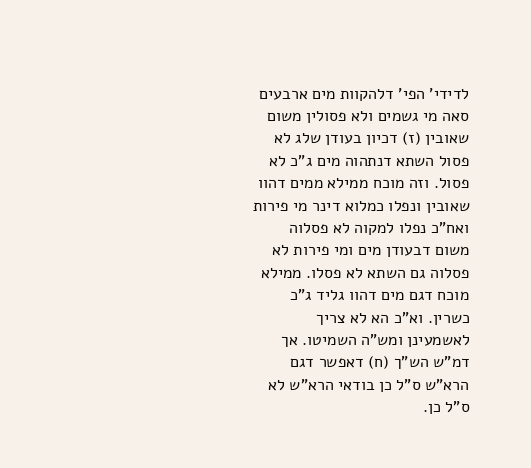לדידי' הפי' דלהקוות מים ארבעים סאה מי גשמים ולא פסולין משום שאובין (ז) דכיון בעודן שלג לא פסול השתא דנתהוה מים ג"כ לא פסול. וזה מוכח ממילא ממים דהוו שאובין ונפלו כמלוא דינר מי פירות ואח"כ נפלו למקוה לא פסלוה משום דבעודן מים ומי פירות לא פסלוה גם השתא לא פסלו. ממילא מוכח דגם מים דהוו גליד ג"כ כשרין. וא"כ הא לא צריך לאשמעינן ומש"ה השמיטו. אך דמ"ש הש"ך (ח) דאפשר דגם הרא"ש ס"ל כן בודאי הרא"ש לא ס"ל כן.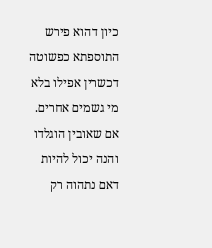כיון דהוא פירש התוספתא כפשוטה דכשרין אפילו בלא מי גשמים אחרים. אם שאובין הוגלדו
והנה יכול להיות דאם נתהוה רק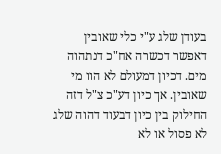בעודן שלג ע"י כלי שאובין דאפשר דכשרה אח"כ דנתהוה מים. דכיון דמעולם לא הוו מי שאובין. אך כיון דע"כ צ"ל דזה החילוק בין כיון דבעוד דהוה שלג לא פסול או לא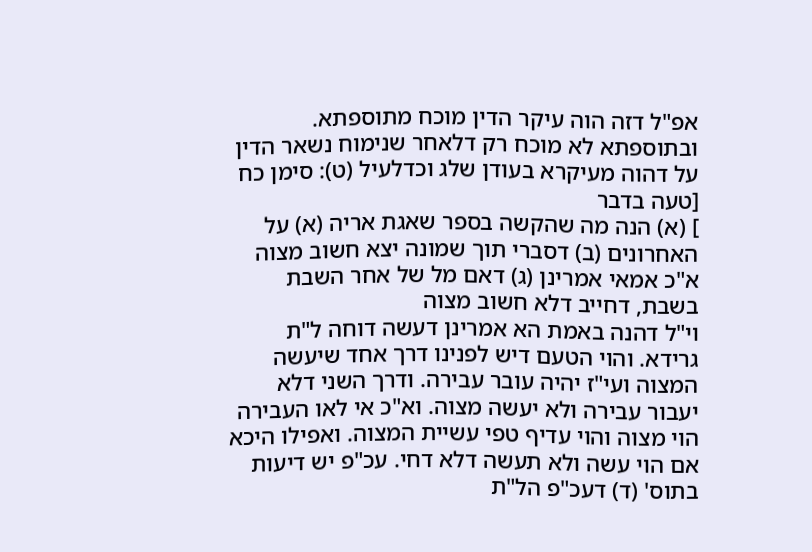אפ"ל דזה הוה עיקר הדין מוכח מתוספתא. ובתוספתא לא מוכח רק דלאחר שנימוח נשאר הדין על דהוה מעיקרא בעודן שלג וכדלעיל (ט): סימן כח [טעה בדבר
] (א) הנה מה שהקשה בספר שאגת אריה (א) על האחרונים (ב) דסברי תוך שמונה יצא חשוב מצוה א"כ אמאי אמרינן (ג) דאם מל של אחר השבת בשבת, דחייב דלא חשוב מצוה
וי"ל דהנה באמת הא אמרינן דעשה דוחה ל"ת גרידא. והוי הטעם דיש לפנינו דרך אחד שיעשה המצוה ועי"ז יהיה עובר עבירה. ודרך השני דלא יעבור עבירה ולא יעשה מצוה. וא"כ אי לאו העבירה הוי מצוה והוי עדיף טפי עשיית המצוה. ואפילו היכא אם הוי עשה ולא תעשה דלא דחי. עכ"פ יש דיעות בתוס' (ד) דעכ"פ הל"ת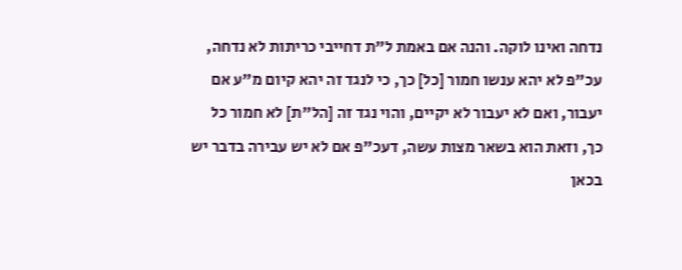נדחה ואינו לוקה. והנה אם באמת ל"ת דחייבי כריתות לא נדחה, עכ"פ לא יהא ענשו חמור [כל] כך, כי לנגד זה יהא קיום מ"ע אם יעבור, ואם לא יעבור לא יקיים, והוי נגד זה [הל"ת] לא חמור כל כך, וזאת הוא בשאר מצות עשה, דעכ"פ אם לא יש עבירה בדבר יש בכאן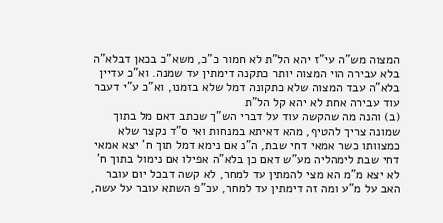המצוה מש"ה עי"ז יהא הל"ת לא חמור כ"כ, משא"כ בכאן דבלא"ה בלא עבירה הוי המצוה יותר כתקנה דימתין עד שמנה. וא"כ עדיין בלא"ה עבד המצוה שלא כתקונה דמל שלא בזמנו, וא"כ ע"י דעבר עוד עבירה אחת לא יהא קל הל"ת
(ב) והנה מה שהקשה עוד על דברי הש"ך שכתב דאם מל בתוך שמונה צריך להטיף, מהא דאיתא במנחות ואי ס"ד נקצר שלא כמצוותו כשר אמאי דחי שבת, ה"נ אם נימא דמל תוך ח' יצא אמאי דחי שבת לימהליה מע"ש דאם כן בלא"ה אפילו אם נימול בתוך ח' לא יצא מ"מ הא מצי להמתין עד למחר, לא קשה דבכל יום עובר האב על מ"ע ומה זה דימתין עד למחר, עכ"פ השתא עובר על עשה,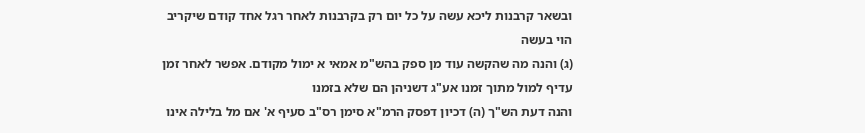ובשאר קרבנות ליכא עשה על כל יום רק בקרבנות לאחר רגל אחד קודם שיקריב הוי בעשה
(ג) והנה מה שהקשה עוד מן ספק בהש"מ אמאי א ימול מקודם. אפשר לאחר זמן עדיף למול מתוך זמנו אע"ג דשניהן הם שלא בזמנו
והנה דעת הש"ך (ה) דכיון דפסק הרמ"א סימן רס"ב סעיף א' אם מל בלילה אינו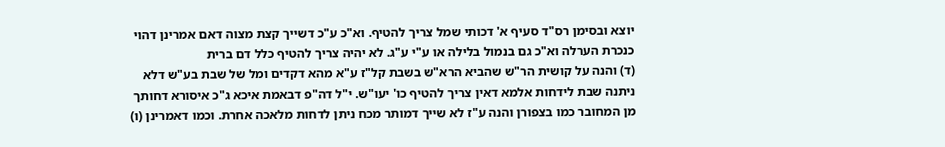יוצא ובסימן רס"ד סעיף א' דכותי שמל צריך להטיף. וא"כ ע"כ דשייך קצת מצוה דאם אמרינן דהוי כנכרת הערלה וא"כ גם בנמול בלילה או ע"י ע"ג. לא יהיה צריך להטיף כלל דם ברית
(ד) והנה על קושית הר"ש שהביא הרא"ש בשבת קל"ז ע"א מהא דקדים ומל של שבת בע"ש דלא ניתנה שבת לידחות אלמא דאין צריך להטיף כו' יעו"ש. י"ל דה"פ דבאמת איכא ג"כ איסורא דחותך מן המחובר כמו בצפורן והנה ע"ז לא שייך דמותר מכח ניתן לדחות מלאכה אחרת. וכמו דאמרינן (ו)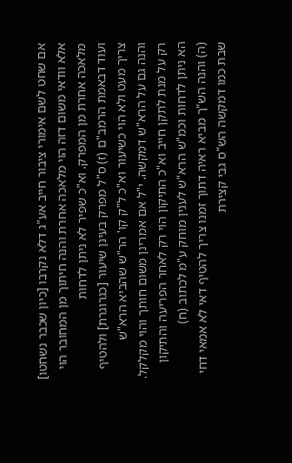אם שחט לשם אימורי ציבור חייב אע"ג דלא נקרבו [כיון שכבר נשחטו] אלא וודאי משום דזה הוי מלאכה אחרת והנה חיתוך מן המחובר הוי מלאכה אחרת מן המפרק. וא"כ שפיר לא ניתן לדחות
ועוד דבאמת הרמב"ם (ז) ס"ל מפרק בעינן שיעור [כגרוגרת] ולהטיף צריך מעט ולא הוי כשיעור וא"כ ל"ק קו' הר"ש שהביא הרא"ש
והנה גם על הרא"ש דמקשה. י"ל אם אמרינן משום חותך והוי מקלקל. רק על מנת לתקן חייב וא"כ התיקון הוי רק לאחר הפריעה והתיקון הא ניתן לדחות וכמ"ש הרא"ש לענין מוחק ע"מ לכתוב (ח)
(ה) והנה הש"ך מביא ראיה דתוך זמנו צריך להטיף דאי לא אמאי דחי שבת כמו דמקשה הש"ס גבי קצירת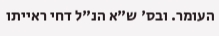העומר. ובס' ש"א הנ"ל דחי ראייתו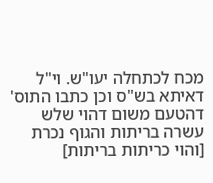מכח לכתחלה יעו"ש. וי"ל דאיתא בש"ס וכן כתבו התוס' דהטעם משום דהוי שלש עשרה בריתות והגוף נכרת [והוי כריתות בריתות]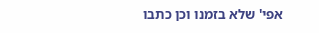אפי' שלא בזמנו וכן כתבו